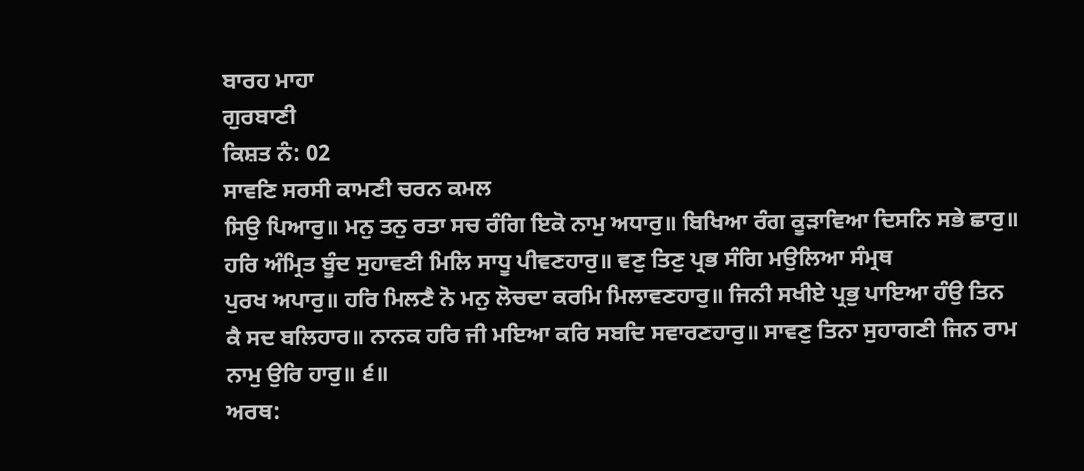ਬਾਰਹ ਮਾਹਾ
ਗੁਰਬਾਣੀ
ਕਿਸ਼ਤ ਨੰ: 02
ਸਾਵਣਿ ਸਰਸੀ ਕਾਮਣੀ ਚਰਨ ਕਮਲ
ਸਿਉ ਪਿਆਰੁ॥ ਮਨੁ ਤਨੁ ਰਤਾ ਸਚ ਰੰਗਿ ਇਕੋ ਨਾਮੁ ਅਧਾਰੁ॥ ਬਿਖਿਆ ਰੰਗ ਕੂੜਾਵਿਆ ਦਿਸਨਿ ਸਭੇ ਛਾਰੁ॥
ਹਰਿ ਅੰਮ੍ਰਿਤ ਬੂੰਦ ਸੁਹਾਵਣੀ ਮਿਲਿ ਸਾਧੂ ਪੀਵਣਹਾਰੁ॥ ਵਣੁ ਤਿਣੁ ਪ੍ਰਭ ਸੰਗਿ ਮਉਲਿਆ ਸੰਮ੍ਰਥ
ਪੁਰਖ ਅਪਾਰੁ॥ ਹਰਿ ਮਿਲਣੈ ਨੋ ਮਨੁ ਲੋਚਦਾ ਕਰਮਿ ਮਿਲਾਵਣਹਾਰੁ॥ ਜਿਨੀ ਸਖੀਏ ਪ੍ਰਭੁ ਪਾਇਆ ਹੰਉ ਤਿਨ
ਕੈ ਸਦ ਬਲਿਹਾਰ॥ ਨਾਨਕ ਹਰਿ ਜੀ ਮਇਆ ਕਰਿ ਸਬਦਿ ਸਵਾਰਣਹਾਰੁ॥ ਸਾਵਣੁ ਤਿਨਾ ਸੁਹਾਗਣੀ ਜਿਨ ਰਾਮ
ਨਾਮੁ ਉਰਿ ਹਾਰੁ॥ ੬॥
ਅਰਥ: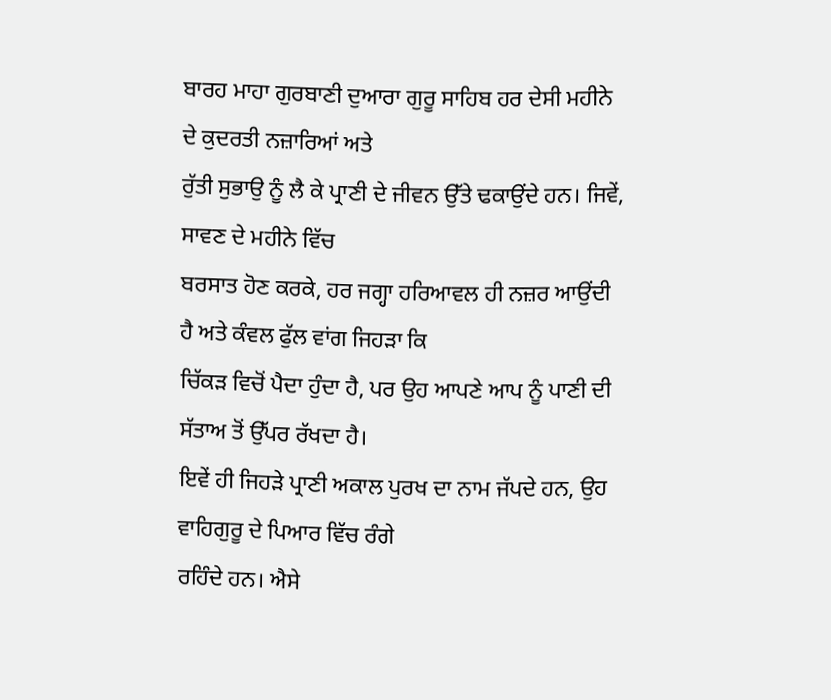ਬਾਰਹ ਮਾਹਾ ਗੁਰਬਾਣੀ ਦੁਆਰਾ ਗੁਰੂ ਸਾਹਿਬ ਹਰ ਦੇਸੀ ਮਹੀਨੇ ਦੇ ਕੁਦਰਤੀ ਨਜ਼ਾਰਿਆਂ ਅਤੇ
ਰੁੱਤੀ ਸੁਭਾਉ ਨੂੰ ਲੈ ਕੇ ਪ੍ਰਾਣੀ ਦੇ ਜੀਵਨ ਉੱਤੇ ਢਕਾਉਂਦੇ ਹਨ। ਜਿਵੇਂ, ਸਾਵਣ ਦੇ ਮਹੀਨੇ ਵਿੱਚ
ਬਰਸਾਤ ਹੋਣ ਕਰਕੇ, ਹਰ ਜਗ੍ਹਾ ਹਰਿਆਵਲ ਹੀ ਨਜ਼ਰ ਆਉਂਦੀ ਹੈ ਅਤੇ ਕੰਵਲ ਫੁੱਲ ਵਾਂਗ ਜਿਹੜਾ ਕਿ
ਚਿੱਕੜ ਵਿਚੋਂ ਪੈਦਾ ਹੁੰਦਾ ਹੈ, ਪਰ ਉਹ ਆਪਣੇ ਆਪ ਨੂੰ ਪਾਣੀ ਦੀ ਸੱਤਾਅ ਤੋਂ ਉੱਪਰ ਰੱਖਦਾ ਹੈ।
ਇਵੇਂ ਹੀ ਜਿਹੜੇ ਪ੍ਰਾਣੀ ਅਕਾਲ ਪੁਰਖ ਦਾ ਨਾਮ ਜੱਪਦੇ ਹਨ, ਉਹ ਵਾਹਿਗੁਰੂ ਦੇ ਪਿਆਰ ਵਿੱਚ ਰੰਗੇ
ਰਹਿੰਦੇ ਹਨ। ਐਸੇ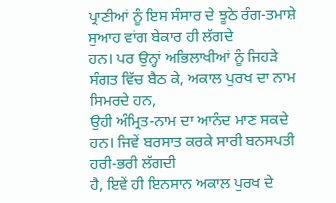ਪ੍ਰਾਣੀਆਂ ਨੂੰ ਇਸ ਸੰਸਾਰ ਦੇ ਝੂਠੇ ਰੰਗ-ਤਮਾਸ਼ੇ ਸੁਆਹ ਵਾਂਗ ਬੇਕਾਰ ਹੀ ਲੱਗਦੇ
ਹਨ। ਪਰ ਉਨ੍ਹਾਂ ਅਭਿਲਾਖੀਆਂ ਨੂੰ ਜਿਹੜੇ ਸੰਗਤ ਵਿੱਚ ਬੈਠ ਕੇ, ਅਕਾਲ ਪੁਰਖ ਦਾ ਨਾਮ ਸਿਮਰਦੇ ਹਨ,
ਉਹੀ ਅੰਮ੍ਰਿਤ-ਨਾਮ ਦਾ ਆਨੰਦ ਮਾਣ ਸਕਦੇ ਹਨ। ਜਿਵੇਂ ਬਰਸਾਤ ਕਰਕੇ ਸਾਰੀ ਬਨਸਪਤੀ ਹਰੀ-ਭਰੀ ਲੱਗਦੀ
ਹੈ, ਇਵੇਂ ਹੀ ਇਨਸਾਨ ਅਕਾਲ ਪੁਰਖ ਦੇ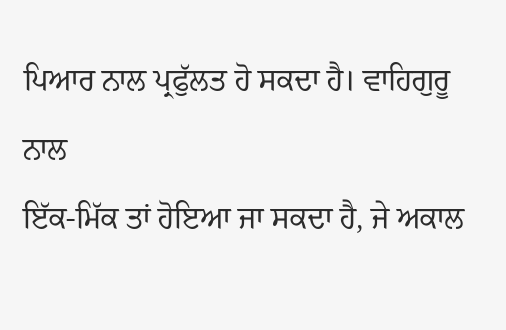ਪਿਆਰ ਨਾਲ ਪ੍ਰਫੁੱਲਤ ਹੋ ਸਕਦਾ ਹੈ। ਵਾਹਿਗੁਰੂ ਨਾਲ
ਇੱਕ-ਮਿੱਕ ਤਾਂ ਹੋਇਆ ਜਾ ਸਕਦਾ ਹੈ, ਜੇ ਅਕਾਲ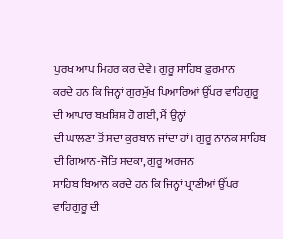ਪੁਰਖ ਆਪ ਮਿਹਰ ਕਰ ਦੇਵੇ। ਗੁਰੂ ਸਾਹਿਬ ਫ਼ੁਰਮਾਨ
ਕਰਦੇ ਹਨ ਕਿ ਜਿਨ੍ਹਾਂ ਗੁਰਮੁੱਖ ਪਿਆਰਿਆਂ ਉੱਪਰ ਵਾਹਿਗੁਰੂ ਦੀ ਆਪਾਰ ਬਖ਼ਸ਼ਿਸ਼ ਹੋ ਗਈ, ਮੈਂ ਉਨ੍ਹਾਂ
ਦੀ ਘਾਲਣਾ ਤੋਂ ਸਦਾ ਕੁਰਬਾਨ ਜਾਂਦਾ ਹਾਂ। ਗੁਰੂ ਨਾਨਕ ਸਾਹਿਬ ਦੀ ਗਿਆਨ-ਜੋਤਿ ਸਦਕਾ, ਗੁਰੂ ਅਰਜਨ
ਸਾਹਿਬ ਬਿਆਨ ਕਰਦੇ ਹਨ ਕਿ ਜਿਨ੍ਹਾਂ ਪ੍ਰਾਣੀਆਂ ਉੱਪਰ ਵਾਹਿਗੁਰੂ ਦੀ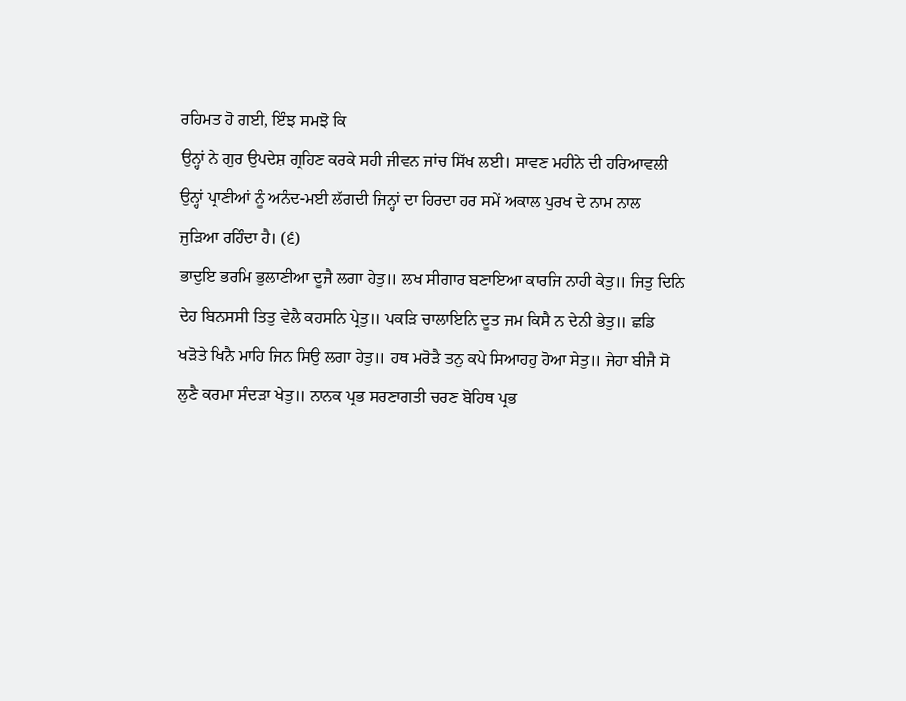ਰਹਿਮਤ ਹੋ ਗਈ, ਇੰਝ ਸਮਝੋ ਕਿ
ਉਨ੍ਹਾਂ ਨੇ ਗੁਰ ਉਪਦੇਸ਼ ਗ੍ਰਹਿਣ ਕਰਕੇ ਸਹੀ ਜੀਵਨ ਜਾਂਚ ਸਿੱਖ ਲਈ। ਸਾਵਣ ਮਹੀਨੇ ਦੀ ਹਰਿਆਵਲੀ
ਉਨ੍ਹਾਂ ਪ੍ਰਾਣੀਆਂ ਨੂੰ ਅਨੰਦ-ਮਈ ਲੱਗਦੀ ਜਿਨ੍ਹਾਂ ਦਾ ਹਿਰਦਾ ਹਰ ਸਮੇਂ ਅਕਾਲ ਪੁਰਖ ਦੇ ਨਾਮ ਨਾਲ
ਜੁੜਿਆ ਰਹਿੰਦਾ ਹੈ। (੬)
ਭਾਦੁਇ ਭਰਮਿ ਭੁਲਾਣੀਆ ਦੂਜੈ ਲਗਾ ਹੇਤੁ॥ ਲਖ ਸੀਗਾਰ ਬਣਾਇਆ ਕਾਰਜਿ ਨਾਹੀ ਕੇਤੁ॥ ਜਿਤੁ ਦਿਨਿ
ਦੇਹ ਬਿਨਸਸੀ ਤਿਤੁ ਵੇਲੈ ਕਹਸਨਿ ਪ੍ਰੇਤੁ॥ ਪਕੜਿ ਚਾਲਾਇਨਿ ਦੂਤ ਜਮ ਕਿਸੈ ਨ ਦੇਨੀ ਭੇਤੁ॥ ਛਡਿ
ਖੜੋਤੇ ਖਿਨੈ ਮਾਹਿ ਜਿਨ ਸਿਉ ਲਗਾ ਹੇਤੁ॥ ਹਥ ਮਰੋੜੈ ਤਨੁ ਕਪੇ ਸਿਆਹਹੁ ਹੋਆ ਸੇਤੁ॥ ਜੇਹਾ ਬੀਜੈ ਸੋ
ਲੁਣੈ ਕਰਮਾ ਸੰਦੜਾ ਖੇਤੁ॥ ਨਾਨਕ ਪ੍ਰਭ ਸਰਣਾਗਤੀ ਚਰਣ ਬੋਹਿਥ ਪ੍ਰਭ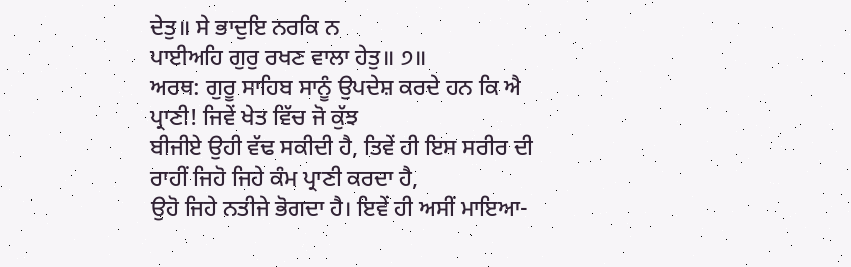ਦੇਤੁ॥ ਸੇ ਭਾਦੁਇ ਨਰਕਿ ਨ
ਪਾਈਅਹਿ ਗੁਰੁ ਰਖਣ ਵਾਲਾ ਹੇਤੁ॥ ੭॥
ਅਰਥ: ਗੁਰੂ ਸਾਹਿਬ ਸਾਨੂੰ ਉਪਦੇਸ਼ ਕਰਦੇ ਹਨ ਕਿ ਐ ਪ੍ਰਾਣੀ! ਜਿਵੇਂ ਖੇਤ ਵਿੱਚ ਜੋ ਕੁੱਝ
ਬੀਜੀਏ ਉਹੀ ਵੱਢ ਸਕੀਦੀ ਹੈ, ਤਿਵੇਂ ਹੀ ਇਸ ਸਰੀਰ ਦੀ ਰਾਹੀਂ ਜਿਹੋ ਜਿਹੇ ਕੰਮ ਪ੍ਰਾਣੀ ਕਰਦਾ ਹੈ,
ਉਹੋ ਜਿਹੇ ਨਤੀਜੇ ਭੋਗਦਾ ਹੈ। ਇਵੇਂ ਹੀ ਅਸੀਂ ਮਾਇਆ-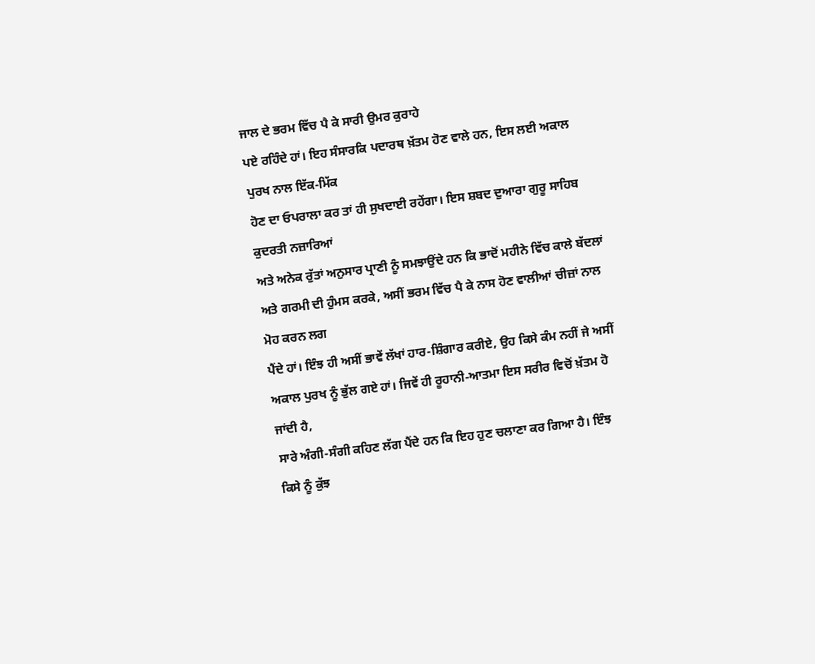ਜਾਲ ਦੇ ਭਰਮ ਵਿੱਚ ਪੈ ਕੇ ਸਾਰੀ ਉਮਰ ਕੁਰਾਹੇ
ਪਏ ਰਹਿੰਦੇ ਹਾਂ। ਇਹ ਸੰਸਾਰਕਿ ਪਦਾਰਥ ਖ਼ੱਤਮ ਹੋਣ ਵਾਲੇ ਹਨ, ਇਸ ਲਈ ਅਕਾਲ ਪੁਰਖ ਨਾਲ ਇੱਕ-ਮਿੱਕ
ਹੋਣ ਦਾ ਓਪਰਾਲਾ ਕਰ ਤਾਂ ਹੀ ਸੁਖਦਾਈ ਰਹੇਂਗਾ। ਇਸ ਸ਼ਬਦ ਦੁਆਰਾ ਗੁਰੂ ਸਾਹਿਬ ਕੁਦਰਤੀ ਨਜ਼ਾਰਿਆਂ
ਅਤੇ ਅਨੇਕ ਰੁੱਤਾਂ ਅਨੁਸਾਰ ਪ੍ਰਾਣੀ ਨੂੰ ਸਮਝਾਉਂਦੇ ਹਨ ਕਿ ਭਾਦੋਂ ਮਹੀਨੇ ਵਿੱਚ ਕਾਲੇ ਬੱਦਲਾਂ
ਅਤੇ ਗਰਮੀ ਦੀ ਹੁੰਮਸ ਕਰਕੇ, ਅਸੀਂ ਭਰਮ ਵਿੱਚ ਪੈ ਕੇ ਨਾਸ ਹੋਣ ਵਾਲੀਆਂ ਚੀਜ਼ਾਂ ਨਾਲ ਮੋਹ ਕਰਨ ਲਗ
ਪੈਂਦੇ ਹਾਂ। ਇੰਝ ਹੀ ਅਸੀਂ ਭਾਵੇਂ ਲੱਖਾਂ ਹਾਰ-ਸ਼ਿੰਗਾਰ ਕਰੀਏ, ਉਹ ਕਿਸੇ ਕੰਮ ਨਹੀਂ ਜੇ ਅਸੀਂ
ਅਕਾਲ ਪੁਰਖ ਨੂੰ ਭੁੱਲ ਗਏ ਹਾਂ। ਜਿਵੇਂ ਹੀ ਰੂਹਾਨੀ-ਆਤਮਾ ਇਸ ਸਰੀਰ ਵਿਚੋਂ ਖ਼ੱਤਮ ਹੋ ਜਾਂਦੀ ਹੈ,
ਸਾਰੇ ਅੰਗੀ-ਸੰਗੀ ਕਹਿਣ ਲੱਗ ਪੈਂਦੇ ਹਨ ਕਿ ਇਹ ਹੁਣ ਚਲਾਣਾ ਕਰ ਗਿਆ ਹੈ। ਇੰਝ ਕਿਸੇ ਨੂੰ ਕੁੱਝ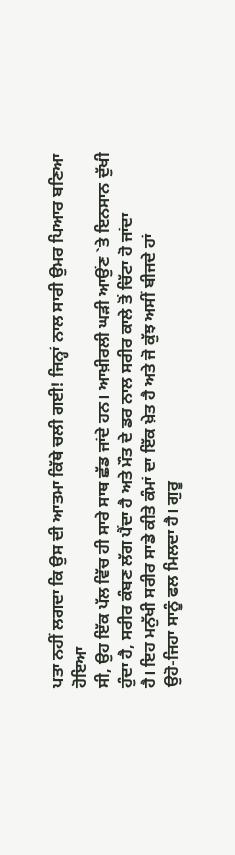ਪਤਾ ਨਹੀਂ ਲਗਦਾ ਕਿ ਉਸ ਦੀ ਆਤਮਾ ਕਿੱਥੇ ਚਲੀ ਗਈ! ਜਿਨ੍ਹਾਂ ਨਾਲ ਸਾਰੀ ਉਮਰ ਪਿਆਰ ਬਣਿਆ ਹੋਇਆ
ਸੀ, ਉਹ ਇੱਕ ਪੱਲ ਵਿੱਚ ਹੀ ਸਾਰੇ ਸਾਥ ਛੱਡ ਜਾਂਦੇ ਹਨ। ਆਖ਼ੀਰਲੀ ਘੜੀ ਆਉਂਣ `ਤੇ ਇਨਸਾਨ ਦੁੱਖੀ
ਹੁੰਦਾ ਹੈ, ਸਰੀਰ ਕੰਬਣ ਲੱਗ ਪੈਂਦਾ ਹੈ ਅਤੇ ਮੌਤ ਦੇ ਡਰ ਨਾਲ ਸਰੀਰ ਕਾਲੇ ਤੋਂ ਚਿੱਟਾ ਹੋ ਜਾਂਦਾ
ਹੈ। ਇਹ ਮਨੁੱਖੀ ਸਰੀਰ ਸਾਡੇ ਕੀਤੇ ਕੰਮਾਂ ਦਾ ਇੱਕ ਖ਼ੇਤ ਹੈ ਅਤੇ ਜੋ ਕੁੱਝ ਅਸੀਂ ਬੀਜਦੇ ਹਾਂ
ਉਹੋ-ਜਿਹਾ ਸਾਨੂੰ ਫਲ ਮਿਲਦਾ ਹੈ। ਗੁਰੂ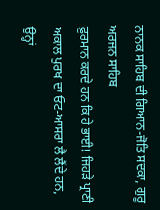ਨਾਨਕ ਸਾਹਿਬ ਦੀ ਗਿਆਨ-ਜੋਤਿ ਸਦਕਾ, ਗੁਰੂ ਅਰਜਨ ਸਾਹਿਬ
ਫ਼ੁਰਮਾਨ ਕਰਦੇ ਹਨ ਕਿ ਹੇ ਭਾਈ! ਜਿਹੜੇ ਪ੍ਰਾਣੀ ਅਕਾਲ ਪੁਰਖ ਦਾ ਓਟ-ਆਸਰਾ ਲੈ ਲੈਂਦੇ ਹਨ, ਉਨ੍ਹਾਂ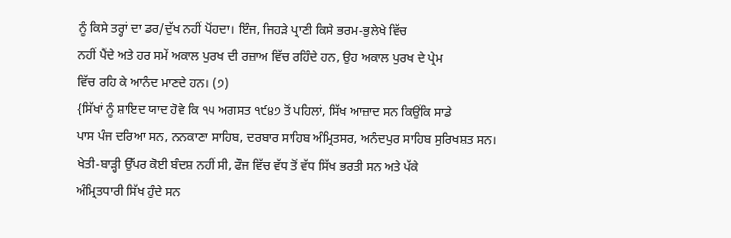ਨੂੰ ਕਿਸੇ ਤਰ੍ਹਾਂ ਦਾ ਡਰ/ਦੁੱਖ ਨਹੀਂ ਪੋਂਹਦਾ। ਇੰਜ, ਜਿਹੜੇ ਪ੍ਰਾਣੀ ਕਿਸੇ ਭਰਮ-ਭੁਲੇਖੇ ਵਿੱਚ
ਨਹੀਂ ਪੈਂਦੇ ਅਤੇ ਹਰ ਸਮੇਂ ਅਕਾਲ ਪੁਰਖ ਦੀ ਰਜ਼ਾਅ ਵਿੱਚ ਰਹਿੰਦੇ ਹਨ, ਉਹ ਅਕਾਲ ਪੁਰਖ ਦੇ ਪ੍ਰੇਮ
ਵਿੱਚ ਰਹਿ ਕੇ ਆਨੰਦ ਮਾਣਦੇ ਹਨ। (੭)
{ਸਿੱਖਾਂ ਨੂੰ ਸ਼ਾਇਦ ਯਾਦ ਹੋਵੇ ਕਿ ੧੫ ਅਗਸਤ ੧੯੪੭ ਤੋਂ ਪਹਿਲਾਂ, ਸਿੱਖ ਆਜ਼ਾਦ ਸਨ ਕਿਉਂਕਿ ਸਾਡੇ
ਪਾਸ ਪੰਜ ਦਰਿਆ ਸਨ, ਨਨਕਾਣਾ ਸਾਹਿਬ, ਦਰਬਾਰ ਸਾਹਿਬ ਅੰਮ੍ਰਿਤਸਰ, ਅਨੰਦਪੁਰ ਸਾਹਿਬ ਸੁਰਿਖਸ਼ਤ ਸਨ।
ਖੇਤੀ-ਬਾੜ੍ਹੀ ਉੱਪਰ ਕੋਈ ਬੰਦਸ਼ ਨਹੀਂ ਸੀ, ਫੌਜ ਵਿੱਚ ਵੱਧ ਤੋਂ ਵੱਧ ਸਿੱਖ ਭਰਤੀ ਸਨ ਅਤੇ ਪੱਕੇ
ਅੰਮ੍ਰਿਤਧਾਰੀ ਸਿੱਖ ਹੁੰਦੇ ਸਨ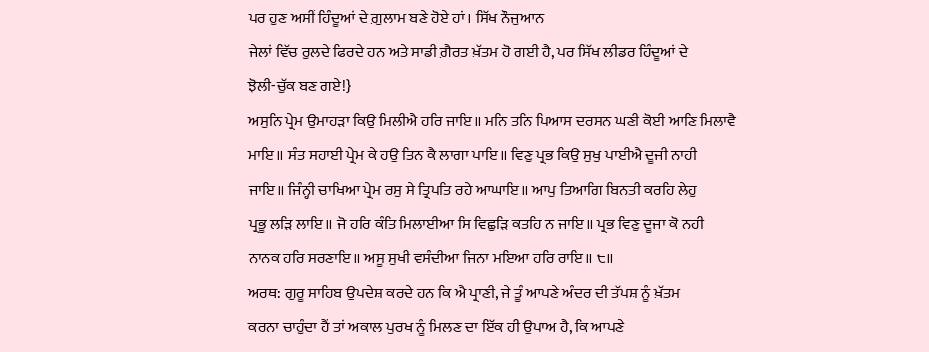ਪਰ ਹੁਣ ਅਸੀਂ ਹਿੰਦੂਆਂ ਦੇ ਗ਼ੁਲਾਮ ਬਣੇ ਹੋਏ ਹਾਂ। ਸਿੱਖ ਨੌਜੁਆਨ
ਜੇਲਾਂ ਵਿੱਚ ਰੁਲਦੇ ਫਿਰਦੇ ਹਨ ਅਤੇ ਸਾਡੀ ਗ਼ੈਰਤ ਖ਼ੱਤਮ ਹੋ ਗਈ ਹੈ, ਪਰ ਸਿੱਖ ਲੀਡਰ ਹਿੰਦੂਆਂ ਦੇ
ਝੋਲੀ-ਚੁੱਕ ਬਣ ਗਏ!}
ਅਸੁਨਿ ਪ੍ਰੇਮ ਉਮਾਹੜਾ ਕਿਉ ਮਿਲੀਐ ਹਰਿ ਜਾਇ॥ ਮਨਿ ਤਨਿ ਪਿਆਸ ਦਰਸਨ ਘਣੀ ਕੋਈ ਆਣਿ ਮਿਲਾਵੈ
ਮਾਇ॥ ਸੰਤ ਸਹਾਈ ਪ੍ਰੇਮ ਕੇ ਹਉ ਤਿਨ ਕੈ ਲਾਗਾ ਪਾਇ॥ ਵਿਣੁ ਪ੍ਰਭ ਕਿਉ ਸੁਖੁ ਪਾਈਐ ਦੂਜੀ ਨਾਹੀ
ਜਾਇ॥ ਜਿੰਨ੍ਹੀ ਚਾਖਿਆ ਪ੍ਰੇਮ ਰਸੁ ਸੇ ਤ੍ਰਿਪਤਿ ਰਹੇ ਆਘਾਇ॥ ਆਪੁ ਤਿਆਗਿ ਬਿਨਤੀ ਕਰਹਿ ਲੇਹੁ
ਪ੍ਰਭੂ ਲੜਿ ਲਾਇ॥ ਜੋ ਹਰਿ ਕੰਤਿ ਮਿਲਾਈਆ ਸਿ ਵਿਛੁੜਿ ਕਤਹਿ ਨ ਜਾਇ॥ ਪ੍ਰਭ ਵਿਣੁ ਦੂਜਾ ਕੋ ਨਹੀ
ਨਾਨਕ ਹਰਿ ਸਰਣਾਇ॥ ਅਸੂ ਸੁਖੀ ਵਸੰਦੀਆ ਜਿਨਾ ਮਇਆ ਹਰਿ ਰਾਇ॥ ੮॥
ਅਰਥ: ਗੁਰੂ ਸਾਹਿਬ ਉਪਦੇਸ਼ ਕਰਦੇ ਹਨ ਕਿ ਐ ਪ੍ਰਾਣੀ, ਜੇ ਤੂੰ ਆਪਣੇ ਅੰਦਰ ਦੀ ਤੱਪਸ਼ ਨੂੰ ਖ਼ੱਤਮ
ਕਰਨਾ ਚਾਹੁੰਦਾ ਹੈਂ ਤਾਂ ਅਕਾਲ ਪੁਰਖ ਨੂੰ ਮਿਲਣ ਦਾ ਇੱਕ ਹੀ ਉਪਾਅ ਹੈ, ਕਿ ਆਪਣੇ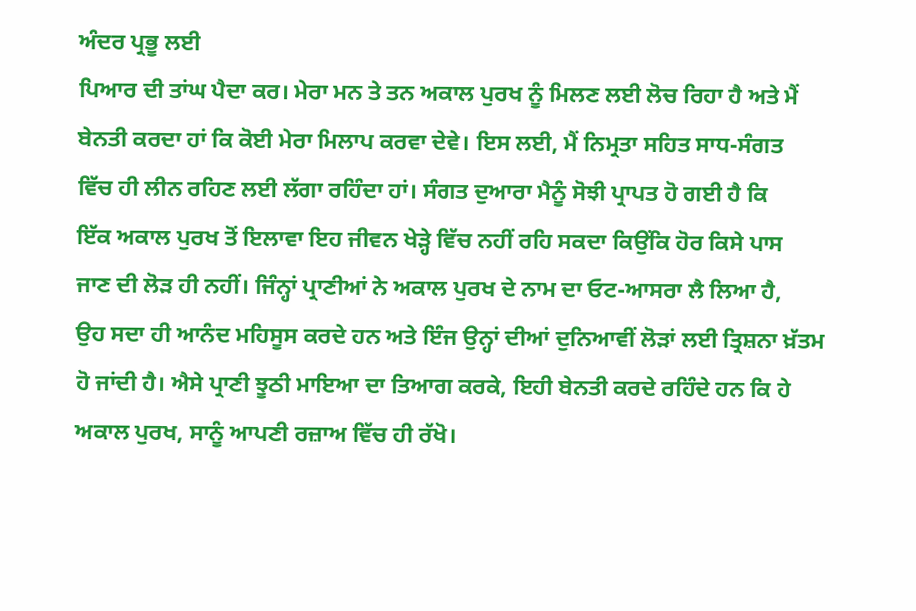ਅੰਦਰ ਪ੍ਰਭੂ ਲਈ
ਪਿਆਰ ਦੀ ਤਾਂਘ ਪੈਦਾ ਕਰ। ਮੇਰਾ ਮਨ ਤੇ ਤਨ ਅਕਾਲ ਪੁਰਖ ਨੂੰ ਮਿਲਣ ਲਈ ਲੋਚ ਰਿਹਾ ਹੈ ਅਤੇ ਮੈਂ
ਬੇਨਤੀ ਕਰਦਾ ਹਾਂ ਕਿ ਕੋਈ ਮੇਰਾ ਮਿਲਾਪ ਕਰਵਾ ਦੇਵੇ। ਇਸ ਲਈ, ਮੈਂ ਨਿਮ੍ਰਤਾ ਸਹਿਤ ਸਾਧ-ਸੰਗਤ
ਵਿੱਚ ਹੀ ਲੀਨ ਰਹਿਣ ਲਈ ਲੱਗਾ ਰਹਿੰਦਾ ਹਾਂ। ਸੰਗਤ ਦੁਆਰਾ ਮੈਨੂੰ ਸੋਝੀ ਪ੍ਰਾਪਤ ਹੋ ਗਈ ਹੈ ਕਿ
ਇੱਕ ਅਕਾਲ ਪੁਰਖ ਤੋਂ ਇਲਾਵਾ ਇਹ ਜੀਵਨ ਖੇੜ੍ਹੇ ਵਿੱਚ ਨਹੀਂ ਰਹਿ ਸਕਦਾ ਕਿਉਂਕਿ ਹੋਰ ਕਿਸੇ ਪਾਸ
ਜਾਣ ਦੀ ਲੋੜ ਹੀ ਨਹੀਂ। ਜਿੰਨ੍ਹਾਂ ਪ੍ਰਾਣੀਆਂ ਨੇ ਅਕਾਲ ਪੁਰਖ ਦੇ ਨਾਮ ਦਾ ਓਟ-ਆਸਰਾ ਲੈ ਲਿਆ ਹੈ,
ਉਹ ਸਦਾ ਹੀ ਆਨੰਦ ਮਹਿਸੂਸ ਕਰਦੇ ਹਨ ਅਤੇ ਇੰਜ ਉਨ੍ਹਾਂ ਦੀਆਂ ਦੁਨਿਆਵੀਂ ਲੋੜਾਂ ਲਈ ਤ੍ਰਿਸ਼ਨਾ ਖ਼ੱਤਮ
ਹੋ ਜਾਂਦੀ ਹੈ। ਐਸੇ ਪ੍ਰਾਣੀ ਝੂਠੀ ਮਾਇਆ ਦਾ ਤਿਆਗ ਕਰਕੇ, ਇਹੀ ਬੇਨਤੀ ਕਰਦੇ ਰਹਿੰਦੇ ਹਨ ਕਿ ਹੇ
ਅਕਾਲ ਪੁਰਖ, ਸਾਨੂੰ ਆਪਣੀ ਰਜ਼ਾਅ ਵਿੱਚ ਹੀ ਰੱਖੋ।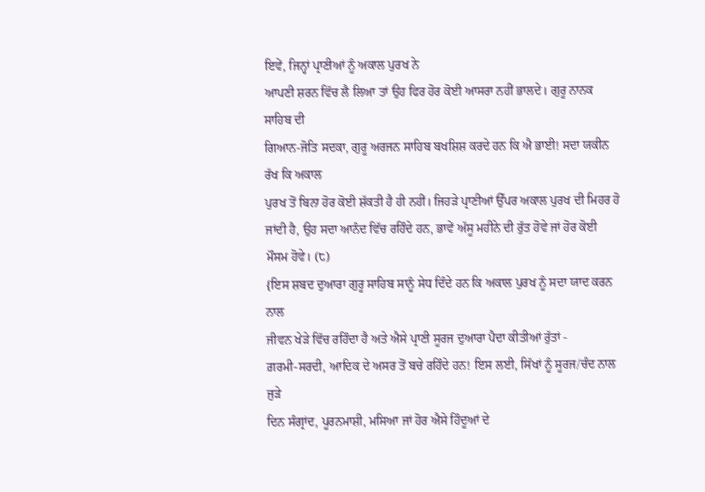ਇਵੇਂ, ਜਿਨ੍ਹਾਂ ਪ੍ਰਾਣੀਆਂ ਨੂੰ ਅਕਾਲ ਪੁਰਖ ਨੇ
ਆਪਣੀ ਸ਼ਰਨ ਵਿੱਚ ਲੈ ਲਿਆ ਤਾਂ ਉਹ ਫਿਰ ਹੋਰ ਕੋਈ ਆਸਰਾ ਨਹੀਂ ਭਾਲਦੇ। ਗੁਰੂ ਨਾਨਕ ਸਾਹਿਬ ਦੀ
ਗਿਆਨ-ਜੋਤਿ ਸਦਕਾ, ਗੁਰੂ ਅਰਜਨ ਸਾਹਿਬ ਬਖਸ਼ਿਸ਼ ਕਰਦੇ ਹਨ ਕਿ ਐ ਭਾਈ! ਸਦਾ ਯਕੀਨ ਰੱਖ ਕਿ ਅਕਾਲ
ਪੁਰਖ ਤੋਂ ਬਿਨਾ ਹੋਰ ਕੋਈ ਸ਼ੱਕਤੀ ਹੈ ਹੀ ਨਹੀਂ। ਜਿਹੜੇ ਪ੍ਰਾਣੀਆਂ ਉੱਪਰ ਅਕਾਲ ਪੁਰਖ ਦੀ ਮਿਹਰ ਹੋ
ਜਾਂਦੀ ਹੈ, ਉਹ ਸਦਾ ਆਨੰਦ ਵਿੱਚ ਰਹਿੰਦੇ ਹਨ, ਭਾਵੇਂ ਅੱਸੂ ਮਹੀਨੇ ਦੀ ਰੁੱਤ ਹੋਵੇ ਜਾਂ ਹੋਰ ਕੋਈ
ਮੌਸਮ ਹੋਵੇ। (੮)
{ਇਸ ਸ਼ਬਦ ਦੁਆਰਾ ਗੁਰੂ ਸਾਹਿਬ ਸਾਨੂੰ ਸੇਧ ਦਿੰਦੇ ਹਨ ਕਿ ਅਕਾਲ ਪੁਰਖ ਨੂੰ ਸਦਾ ਯਾਦ ਕਰਨ ਨਾਲ
ਜੀਵਨ ਖੇੜੇ ਵਿੱਚ ਰਹਿੰਦਾ ਹੈ ਅਤੇ ਐਸੇ ਪ੍ਰਾਣੀ ਸੂਰਜ ਦੁਆਰਾ ਪੈਦਾ ਕੀਤੀਆਂ ਰੁੱਤਾਂ -
ਗ਼ਰਮੀ-ਸਰਦੀ, ਆਦਿਕ ਦੇ ਅਸਰ ਤੋਂ ਬਚੇ ਰਹਿੰਦੇ ਹਨ! ਇਸ ਲਈ, ਸਿੱਖਾਂ ਨੂੰ ਸੂਰਜ/ਚੰਦ ਨਾਲ ਜੁੜੇ
ਦਿਨ ਸੰਗ੍ਰਾਂਦ, ਪੂਰਨਮਾਸ਼ੀ, ਮਸਿਆ ਜਾਂ ਹੋਰ ਐਸੇ ਹਿੰਦੂਆਂ ਦੇ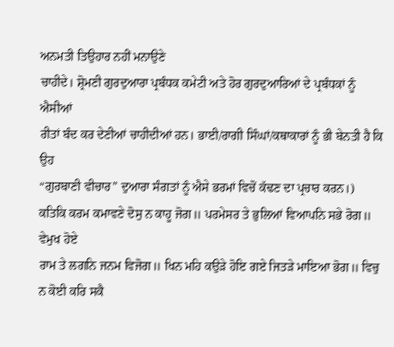ਅਨਮਤੀ ਤਿਉਹਾਰ ਨਹੀਂ ਮਨਾਉਣੇ
ਚਾਹੀਦੇ। ਸ਼੍ਰੋਮਣੀ ਗੁਰਦੁਆਰਾ ਪ੍ਰਬੰਧਕ ਕਮੇਟੀ ਅਤੇ ਹੋਰ ਗੁਰਦੁਆਰਿਆਂ ਦੇ ਪ੍ਰਬੰਧਕਾਂ ਨੂੰ ਐਸੀਆਂ
ਰੀਤਾਂ ਬੰਦ ਕਰ ਦੇਣੀਆਂ ਚਾਹੀਦੀਆਂ ਹਨ। ਭਾਈ/ਰਾਗੀ ਸਿੰਘਾਂ/ਕਥਾਕਾਰਾਂ ਨੂੰ ਭੀ ਬੇਨਤੀ ਹੈ ਕਿ ਉਹ
“ਗੁਰਬਾਣੀ ਵੀਚਾਰ” ਦੁਆਰਾ ਸੰਗਤਾਂ ਨੂੰ ਐਸੇ ਭਰਮਾਂ ਵਿਚੋਂ ਕੱਢਣ ਦਾ ਪ੍ਰਚਾਰ ਕਰਨ।)
ਕਤਿਕਿ ਕਰਮ ਕਮਾਵਣੇ ਦੋਸੁ ਨ ਕਾਹੂ ਜੋਗ॥ ਪਰਮੇਸਰ ਤੇ ਭੁਲਿਆਂ ਵਿਆਪਨਿ ਸਭੇ ਰੋਗ॥ ਵੇਮੁਖ ਹੋਏ
ਰਾਮ ਤੇ ਲਗਨਿ ਜਨਮ ਵਿਜੋਗ॥ ਖਿਨ ਮਹਿ ਕਉੜੇ ਹੋਇ ਗਏ ਜਿਤੜੇ ਮਾਇਆ ਭੋਗ॥ ਵਿਚੁ ਨ ਕੋਈ ਕਰਿ ਸਕੈ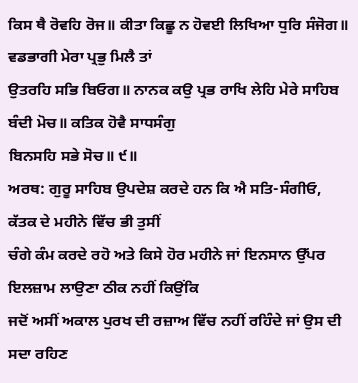ਕਿਸ ਥੈ ਰੋਵਹਿ ਰੋਜ॥ ਕੀਤਾ ਕਿਛੂ ਨ ਹੋਵਈ ਲਿਖਿਆ ਧੁਰਿ ਸੰਜੋਗ॥ ਵਡਭਾਗੀ ਮੇਰਾ ਪ੍ਰਭੁ ਮਿਲੈ ਤਾਂ
ਉਤਰਹਿ ਸਭਿ ਬਿਓਗ॥ ਨਾਨਕ ਕਉ ਪ੍ਰਭ ਰਾਖਿ ਲੇਹਿ ਮੇਰੇ ਸਾਹਿਬ ਬੰਦੀ ਮੋਚ॥ ਕਤਿਕ ਹੋਵੈ ਸਾਧਸੰਗੁ
ਬਿਨਸਹਿ ਸਭੇ ਸੋਚ॥ ੯॥
ਅਰਥ: ਗੁਰੂ ਸਾਹਿਬ ਉਪਦੇਸ਼ ਕਰਦੇ ਹਨ ਕਿ ਐ ਸਤਿ-ਸੰਗੀਓ, ਕੱਤਕ ਦੇ ਮਹੀਨੇ ਵਿੱਚ ਭੀ ਤੁਸੀਂ
ਚੰਗੇ ਕੰਮ ਕਰਦੇ ਰਹੋ ਅਤੇ ਕਿਸੇ ਹੋਰ ਮਹੀਨੇ ਜਾਂ ਇਨਸਾਨ ਉੱਪਰ ਇਲਜ਼ਾਮ ਲਾਉਣਾ ਠੀਕ ਨਹੀਂ ਕਿਉਂਕਿ
ਜਦੋਂ ਅਸੀਂ ਅਕਾਲ ਪੁਰਖ ਦੀ ਰਜ਼ਾਅ ਵਿੱਚ ਨਹੀਂ ਰਹਿੰਦੇ ਜਾਂ ਉਸ ਦੀ ਸਦਾ ਰਹਿਣ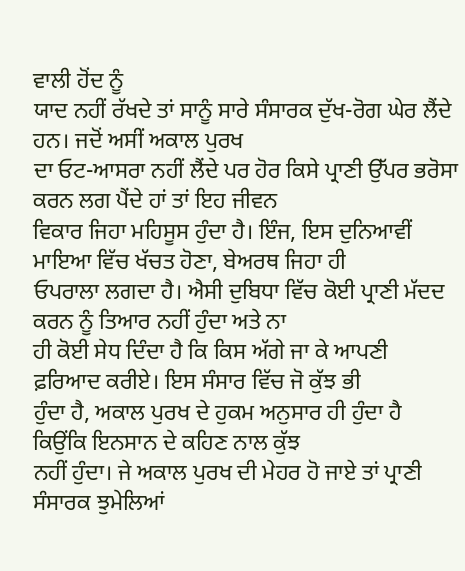ਵਾਲੀ ਹੋਂਦ ਨੂੰ
ਯਾਦ ਨਹੀਂ ਰੱਖਦੇ ਤਾਂ ਸਾਨੂੰ ਸਾਰੇ ਸੰਸਾਰਕ ਦੁੱਖ-ਰੋਗ ਘੇਰ ਲੈਂਦੇ ਹਨ। ਜਦੋਂ ਅਸੀਂ ਅਕਾਲ ਪੁਰਖ
ਦਾ ਓਟ-ਆਸਰਾ ਨਹੀਂ ਲੈਂਦੇ ਪਰ ਹੋਰ ਕਿਸੇ ਪ੍ਰਾਣੀ ਉੱਪਰ ਭਰੋਸਾ ਕਰਨ ਲਗ ਪੈਂਦੇ ਹਾਂ ਤਾਂ ਇਹ ਜੀਵਨ
ਵਿਕਾਰ ਜਿਹਾ ਮਹਿਸੂਸ ਹੁੰਦਾ ਹੈ। ਇੰਜ, ਇਸ ਦੁਨਿਆਵੀਂ ਮਾਇਆ ਵਿੱਚ ਖੱਚਤ ਹੋਣਾ, ਬੇਅਰਥ ਜਿਹਾ ਹੀ
ਓਪਰਾਲਾ ਲਗਦਾ ਹੈ। ਐਸੀ ਦੁਬਿਧਾ ਵਿੱਚ ਕੋਈ ਪ੍ਰਾਣੀ ਮੱਦਦ ਕਰਨ ਨੂੰ ਤਿਆਰ ਨਹੀਂ ਹੁੰਦਾ ਅਤੇ ਨਾ
ਹੀ ਕੋਈ ਸੇਧ ਦਿੰਦਾ ਹੈ ਕਿ ਕਿਸ ਅੱਗੇ ਜਾ ਕੇ ਆਪਣੀ ਫ਼ਰਿਆਦ ਕਰੀਏ। ਇਸ ਸੰਸਾਰ ਵਿੱਚ ਜੋ ਕੁੱਝ ਭੀ
ਹੁੰਦਾ ਹੈ, ਅਕਾਲ ਪੁਰਖ ਦੇ ਹੁਕਮ ਅਨੁਸਾਰ ਹੀ ਹੁੰਦਾ ਹੈ ਕਿਉਂਕਿ ਇਨਸਾਨ ਦੇ ਕਹਿਣ ਨਾਲ ਕੁੱਝ
ਨਹੀਂ ਹੁੰਦਾ। ਜੇ ਅਕਾਲ ਪੁਰਖ ਦੀ ਮੇਹਰ ਹੋ ਜਾਏ ਤਾਂ ਪ੍ਰਾਣੀ ਸੰਸਾਰਕ ਝੁਮੇਲਿਆਂ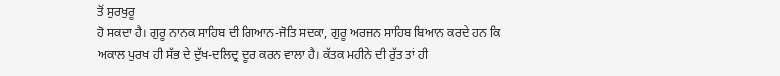ਤੋਂ ਸੁਰਖੁਰੂ
ਹੋ ਸਕਦਾ ਹੈ। ਗੁਰੂ ਨਾਨਕ ਸਾਹਿਬ ਦੀ ਗਿਆਨ-ਜੋਤਿ ਸਦਕਾ, ਗੁਰੂ ਅਰਜਨ ਸਾਹਿਬ ਬਿਆਨ ਕਰਦੇ ਹਨ ਕਿ
ਅਕਾਲ ਪੁਰਖ ਹੀ ਸੱਭ ਦੇ ਦੁੱਖ-ਦਲਿਦ੍ਰ ਦੂਰ ਕਰਨ ਵਾਲਾ ਹੈ। ਕੱਤਕ ਮਹੀਨੇ ਦੀ ਰੁੱਤ ਤਾਂ ਹੀ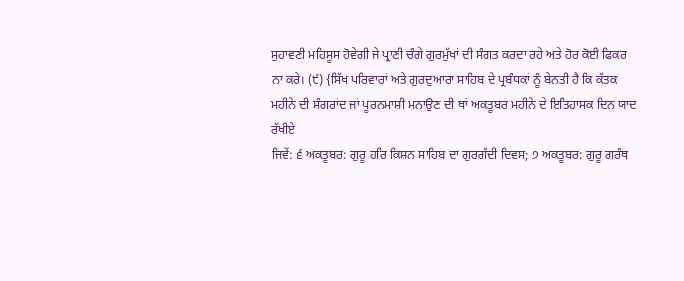ਸੁਹਾਵਣੀ ਮਹਿਸੂਸ ਹੋਵੇਗੀ ਜੇ ਪ੍ਰਾਣੀ ਚੰਗੇ ਗੁਰਮੁੱਖਾਂ ਦੀ ਸੰਗਤ ਕਰਦਾ ਰਹੇ ਅਤੇ ਹੋਰ ਕੋਈ ਫਿਕਰ
ਨਾ ਕਰੇ। (੯) {ਸਿੱਖ ਪਰਿਵਾਰਾਂ ਅਤੇ ਗੁਰਦੁਆਰਾ ਸਾਹਿਬ ਦੇ ਪ੍ਰਬੰਧਕਾਂ ਨੂੰ ਬੇਨਤੀ ਹੈ ਕਿ ਕੱਤਕ
ਮਹੀਨੇ ਦੀ ਸੰਗਰਾਂਦ ਜਾਂ ਪੂਰਨਮਾਸ਼ੀ ਮਨਾਉਣ ਦੀ ਥਾਂ ਅਕਤੂਬਰ ਮਹੀਨੇ ਦੇ ਇਤਿਹਾਸਕ ਦਿਨ ਯਾਦ ਰੱਖੀਏ
ਜਿਵੇਂ: ੬ ਅਕਤੂਬਰ: ਗੁਰੂ ਹਰਿ ਕਿਸ਼ਨ ਸਾਹਿਬ ਦਾ ਗੁਰਗੱਦੀ ਦਿਵਸ; ੭ ਅਕਤੂਬਰ: ਗੁਰੂ ਗਰੰਥ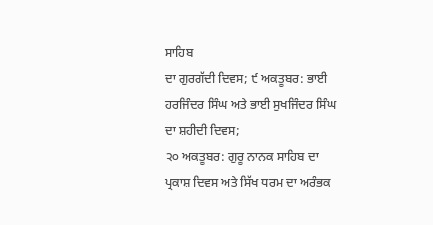ਸਾਹਿਬ
ਦਾ ਗੁਰਗੱਦੀ ਦਿਵਸ; ੯ ਅਕਤੂਬਰ: ਭਾਈ ਹਰਜਿੰਦਰ ਸਿੰਘ ਅਤੇ ਭਾਈ ਸੁਖਜਿੰਦਰ ਸਿੰਘ ਦਾ ਸ਼ਹੀਦੀ ਦਿਵਸ;
੨੦ ਅਕਤੂਬਰ: ਗੁਰੂ ਨਾਨਕ ਸਾਹਿਬ ਦਾ ਪ੍ਰਕਾਸ਼ ਦਿਵਸ ਅਤੇ ਸਿੱਖ ਧਰਮ ਦਾ ਅਰੰਭਕ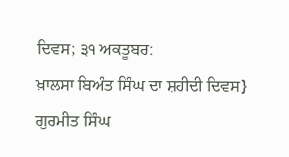ਦਿਵਸ; ੩੧ ਅਕਤੂਬਰ:
ਖ਼ਾਲਸਾ ਬਿਅੰਤ ਸਿੰਘ ਦਾ ਸ਼ਹੀਦੀ ਦਿਵਸ}
ਗੁਰਮੀਤ ਸਿੰਘ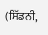(ਸਿੱਡਨੀ,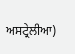ਅਸਟ੍ਰੇਲੀਆ)